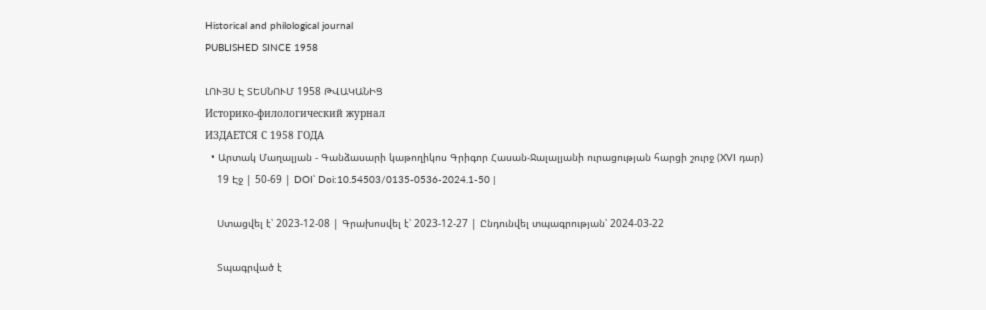Historical and philological journal
PUBLISHED SINCE 1958

ԼՈՒՅՍ Է ՏԵՍՆՈՒՄ 1958 ԹՎԱԿԱՆԻՑ
Историко-филологический журнал
ИЗДАЕТСЯ С 1958 ГОДА
  • Արտակ Մաղալյան - Գանձասարի կաթողիկոս Գրիգոր Հասան-Ջալալյանի ուրացության հարցի շուրջ (XVI դար)
    19 Էջ | 50-69 | DOI՝ Doi:10.54503/0135-0536-2024.1-50 |

    Ստացվել է՝ 2023-12-08 | Գրախոսվել է՝ 2023-12-27 | Ընդունվել տպագրության՝ 2024-03-22

    Տպագրված է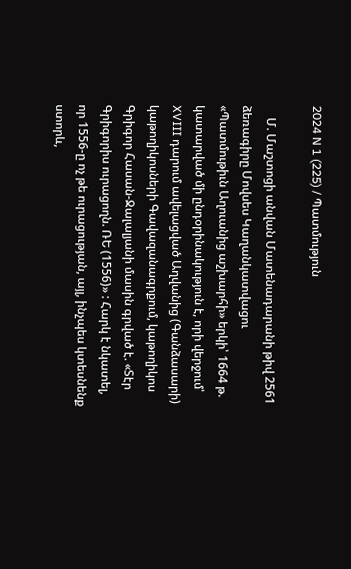2024 N 1 (225) / Պատմություն

    Մ. Մաշտոցի անվան Մատենադարանի թիվ 2561 ձեռագիրը Մովսես Կաղանկատվացու «Պատմութիւն Աղուանից աշխարհի» երկի՝ 1664 թ. կատարված մի ընդօրինակություն է, որի վերջում՝ XVIII դարում ավելացված Աղվանից (Գանձասարի) կաթողիկոսների Գավազանագրքում, կաթողիկոս Գրիգոր Հասան-Ջալալյանի մասին գրված է. «Տէր Գրիգորիս ուրացողն. ՌԵ (1556)» : Հարկ է նկատել, որ 1556-ը ոչ թե ուրացության, այլ, ինչպես կտեսնենք ստորև,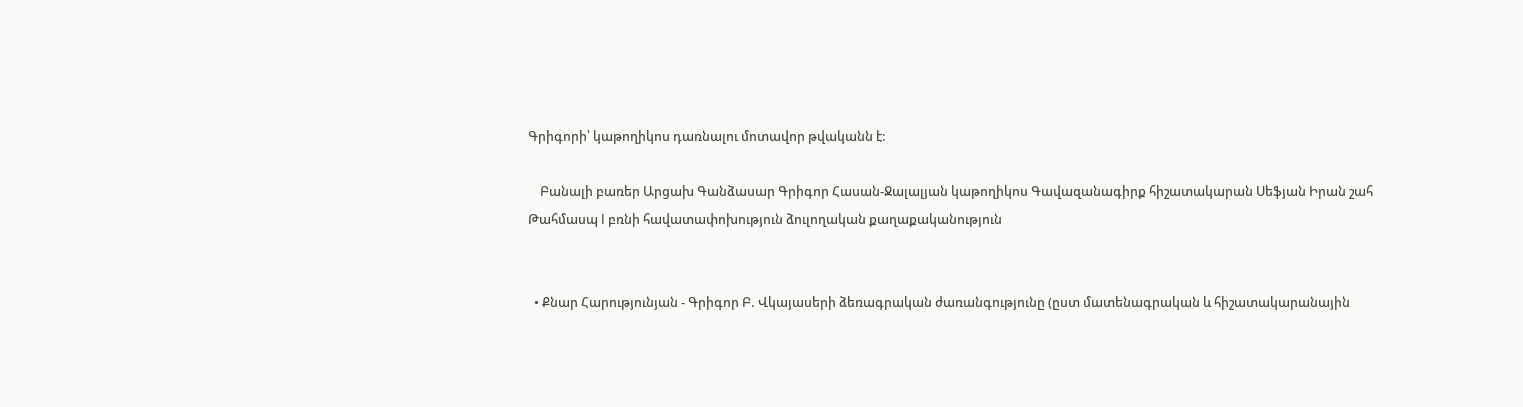Գրիգորի՝ կաթողիկոս դառնալու մոտավոր թվականն է:

    Բանալի բառեր Արցախ Գանձասար Գրիգոր Հասան-Ջալալյան կաթողիկոս Գավազանագիրք հիշատակարան Սեֆյան Իրան շահ Թահմասպ I բռնի հավատափոխություն ձուլողական քաղաքականություն


  • Քնար Հարությունյան - Գրիգոր Բ. Վկայասերի ձեռագրական ժառանգությունը (ըստ մատենագրական և հիշատակարանային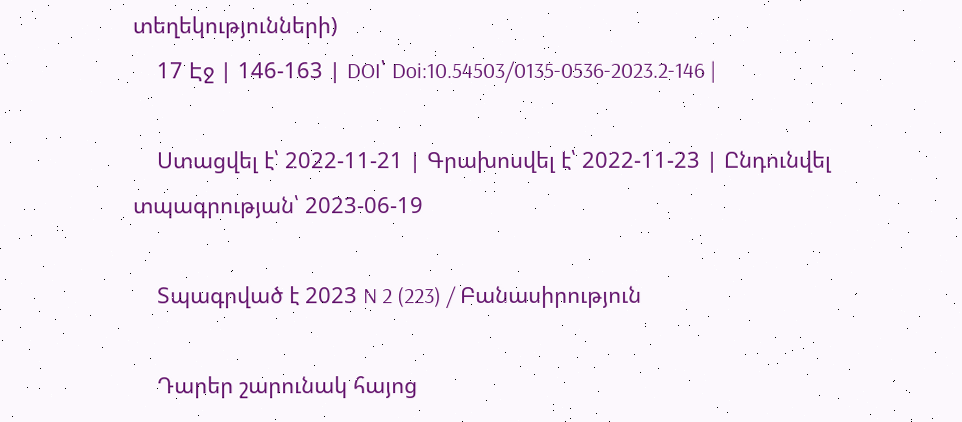տեղեկությունների)
    17 Էջ | 146-163 | DOI՝ Doi:10.54503/0135-0536-2023.2-146 |

    Ստացվել է՝ 2022-11-21 | Գրախոսվել է՝ 2022-11-23 | Ընդունվել տպագրության՝ 2023-06-19

    Տպագրված է 2023 N 2 (223) / Բանասիրություն

    Դարեր շարունակ հայոց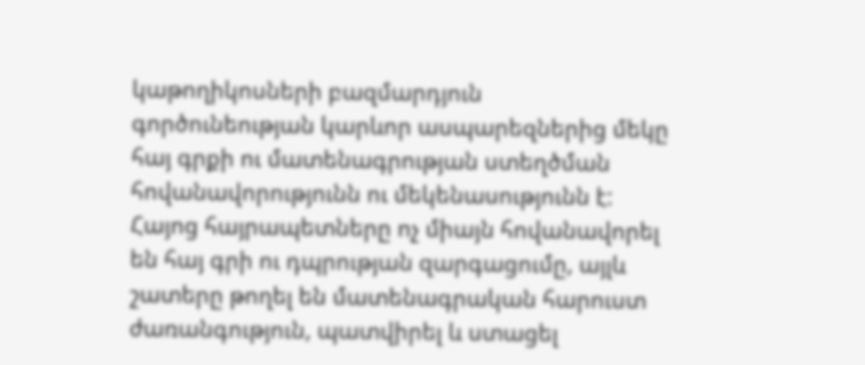կաթողիկոսների բազմարդյուն գործունեության կարևոր ասպարեզներից մեկը հայ գրքի ու մատենագրության ստեղծման հովանավորությունն ու մեկենասությունն է: Հայոց հայրապետները ոչ միայն հովանավորել են հայ գրի ու դպրության զարգացումը, այլև շատերը թողել են մատենագրական հարուստ ժառանգություն, պատվիրել և ստացել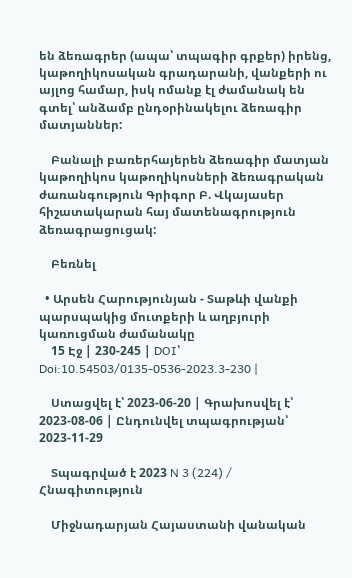են ձեռագրեր (ապա՝ տպագիր գրքեր) իրենց, կաթողիկոսական գրադարանի, վանքերի ու այլոց համար, իսկ ոմանք էլ ժամանակ են գտել՝ անձամբ ընդօրինակելու ձեռագիր մատյաններ:

    Բանալի բառերհայերեն ձեռագիր մատյան կաթողիկոս կաթողիկոսների ձեռագրական ժառանգություն Գրիգոր Բ. Վկայասեր հիշատակարան հայ մատենագրություն ձեռագրացուցակ:

    Բեռնել

  • Արսեն Հարությունյան - Տաթևի վանքի պարսպակից մուտքերի և աղբյուրի կառուցման ժամանակը
    15 Էջ | 230-245 | DOI՝ Doi:10.54503/0135-0536-2023.3-230 |

    Ստացվել է՝ 2023-06-20 | Գրախոսվել է՝ 2023-08-06 | Ընդունվել տպագրության՝ 2023-11-29

    Տպագրված է 2023 N 3 (224) / Հնագիտություն

    Միջնադարյան Հայաստանի վանական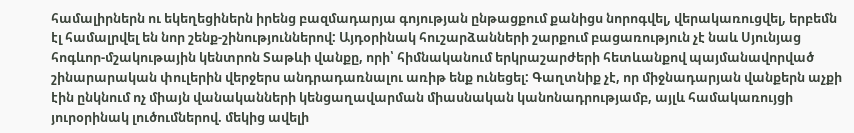համալիրներն ու եկեղեցիներն իրենց բազմադարյա գոյության ընթացքում քանիցս նորոգվել, վերակառուցվել, երբեմն էլ համալրվել են նոր շենք-շինություններով: Այդօրինակ հուշարձանների շարքում բացառություն չէ նաև Սյունյաց հոգևոր-մշակութային կենտրոն Տաթևի վանքը, որի՝ հիմնականում երկրաշարժերի հետևանքով պայմանավորված շինարարական փուլերին վերջերս անդրադառնալու առիթ ենք ունեցել: Գաղտնիք չէ, որ միջնադարյան վանքերն աչքի էին ընկնում ոչ միայն վանականների կենցաղավարման միասնական կանոնադրությամբ, այլև համակառույցի յուրօրինակ լուծումներով. մեկից ավելի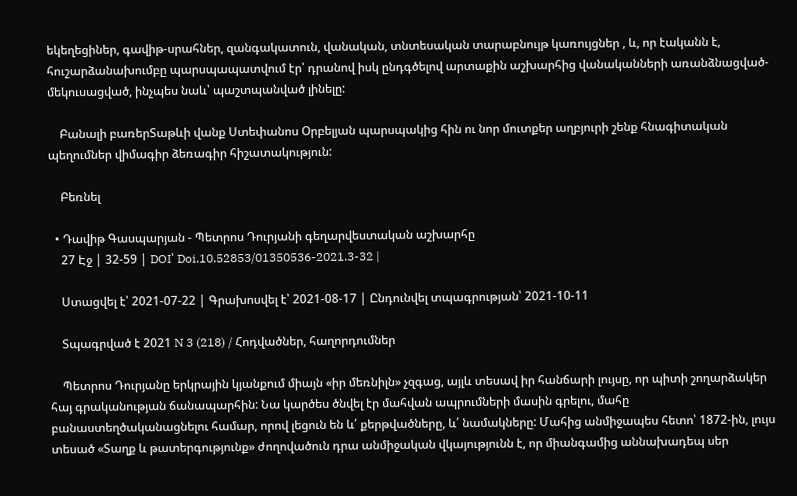եկեղեցիներ, գավիթ-սրահներ, զանգակատուն, վանական, տնտեսական տարաբնույթ կառույցներ , և, որ էականն է, հուշարձանախումբը պարսպապատվում էր՝ դրանով իսկ ընդգծելով արտաքին աշխարհից վանականների առանձնացված-մեկուսացված, ինչպես նաև՝ պաշտպանված լինելը:

    Բանալի բառերՏաթևի վանք Ստեփանոս Օրբելյան պարսպակից հին ու նոր մուտքեր աղբյուրի շենք հնագիտական պեղումներ վիմագիր ձեռագիր հիշատակություն:

    Բեռնել

  • Դավիթ Գասպարյան - Պետրոս Դուրյանի գեղարվեստական աշխարհը
    27 Էջ | 32-59 | DOI՝ Doi.10.52853/01350536-2021.3-32 |

    Ստացվել է՝ 2021-07-22 | Գրախոսվել է՝ 2021-08-17 | Ընդունվել տպագրության՝ 2021-10-11

    Տպագրված է 2021 N 3 (218) / Հոդվածներ, հաղորդումներ

    Պետրոս Դուրյանը երկրային կյանքում միայն «իր մեռնիլն» չզգաց, այլև տեսավ իր հանճարի լույսը, որ պիտի շողարձակեր հայ գրականության ճանապարհին: Նա կարծես ծնվել էր մահվան ապրումների մասին գրելու, մահը բանաստեղծականացնելու համար, որով լեցուն են և՛ քերթվածները, և՛ նամակները: Մահից անմիջապես հետո՝ 1872-ին, լույս տեսած «Տաղք և թատերգությունք» ժողովածուն դրա անմիջական վկայությունն է, որ միանգամից աննախադեպ սեր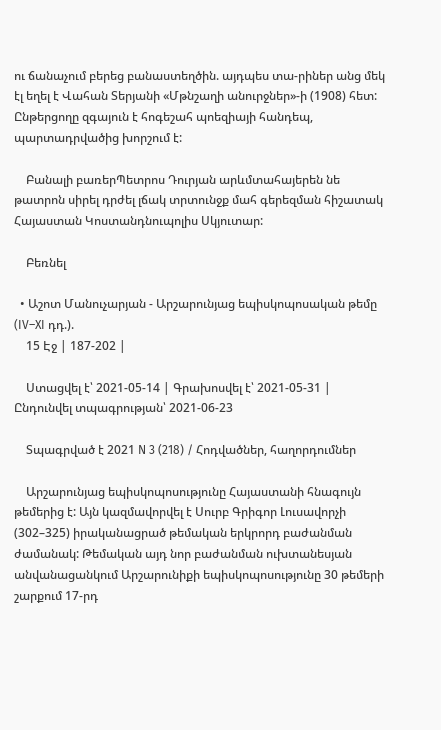ու ճանաչում բերեց բանաստեղծին. այդպես տա-րիներ անց մեկ էլ եղել է Վահան Տերյանի «Մթնշաղի անուրջներ»-ի (1908) հետ: Ընթերցողը զգայուն է հոգեշահ պոեզիայի հանդեպ, պարտադրվածից խորշում է:

    Բանալի բառերՊետրոս Դուրյան արևմտահայերեն նե թատրոն սիրել դրժել լճակ տրտունջք մահ գերեզման հիշատակ Հայաստան Կոստանդնուպոլիս Սկյուտար:

    Բեռնել

  • Աշոտ Մանուչարյան - Արշարունյաց եպիսկոպոսական թեմը (IV–XI դդ.).
    15 Էջ | 187-202 |

    Ստացվել է՝ 2021-05-14 | Գրախոսվել է՝ 2021-05-31 | Ընդունվել տպագրության՝ 2021-06-23

    Տպագրված է 2021 N 3 (218) / Հոդվածներ, հաղորդումներ

    Արշարունյաց եպիսկոպոսությունը Հայաստանի հնագույն թեմերից է: Այն կազմավորվել է Սուրբ Գրիգոր Լուսավորչի (302–325) իրականացրած թեմական երկրորդ բաժանման ժամանակ: Թեմական այդ նոր բաժանման ուխտանեսյան անվանացանկում Արշարունիքի եպիսկոպոսությունը 30 թեմերի շարքում 17-րդ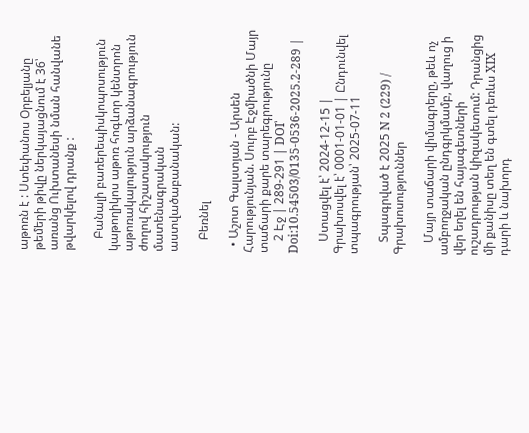աթոռն է : Ստեփանոս Օրբելյանը թեմերի թիվը ներկայացնում է 36՝ առանց Ուխտանեսի նման հանվանե թվարկելով դրանք :

    Բանալի բառերեպիսկոպոսություն կաթողիկոս աթոռ հոգևոր կենտրոն աթոռակալություն արձանագրություն ժողով հիշատակություն մատենագրական աստվածաբանական:

    Բեռնել

  • Աշոտ Գալստյան - Արսեն Հարությունյան. Սուրբ Էջմիածնի Մայր տաճարի քարե տարեգրությունը
    2 Էջ | 289-291 | DOI՝ Doi:10.54503/0135-0536-2025.2-289 |

    Ստացվել է՝ 2024-12-15 | Գրախոսվել է՝ 0001-01-01 | Ընդունվել տպագրության՝ 2025-07-11

    Տպագրված է 2025 N 2 (229) / Գրախոսություններ

    Մայր տաճարի վիմագրերը, թեև ոչ ամբողջական ընդգրկմամբ, վաղուց ի վեր եղել են հայագետների ուշադրության կիզակետում: Դրանցից մի քանիսը տեղ են գտել դեռևս XIX դարի և նախորդ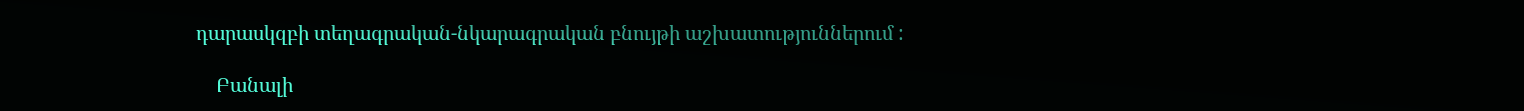դարասկզբի տեղագրական-նկարագրական բնույթի աշխատություններում :

    Բանալի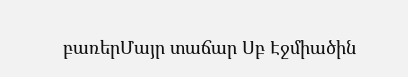բառերՄայր տաճար Սբ Էջմիածին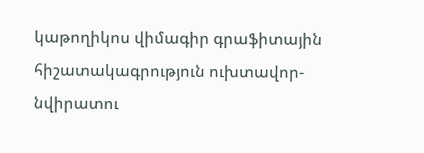կաթողիկոս վիմագիր գրաֆիտային հիշատակագրություն ուխտավոր-նվիրատու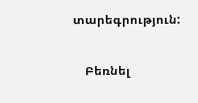տարեգրություն:

    Բեռնել